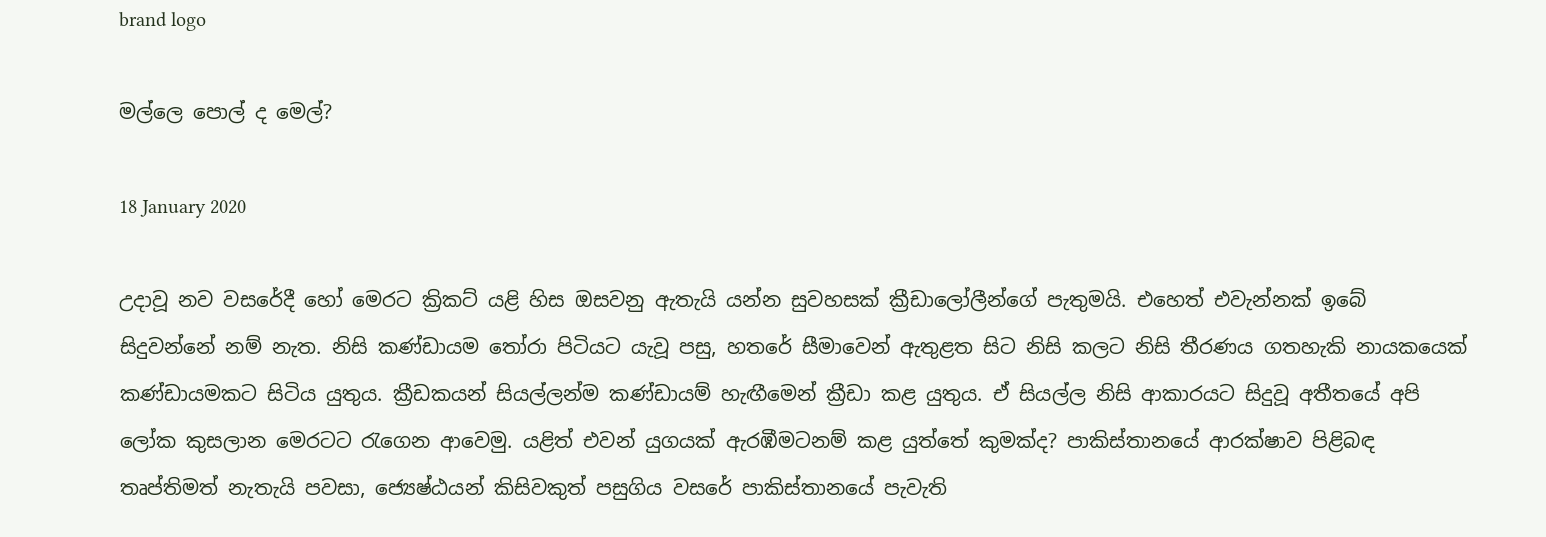brand logo

මල්ලෙ පොල් ද මෙල්?

18 January 2020

උදාවූ නව වසරේදී හෝ මෙරට ක්‍රිකට් යළි හිස ඔසවනු ඇතැයි යන්න සුවහසක් ක්‍රීඩාලෝලීන්ගේ පැතුමයි. එහෙත් එවැන්නක් ඉබේ සිදුවන්නේ නම් නැත. නිසි කණ්ඩායම තෝරා පිටියට යැවූ පසු, හතරේ සීමාවෙන් ඇතුළත සිට නිසි කලට නිසි තීරණය ගතහැකි නායකයෙක් කණ්ඩායමකට සිටිය යුතුය. ක්‍රීඩකයන් සියල්ලන්ම කණ්ඩායම් හැඟීමෙන් ක්‍රීඩා කළ යුතුය. ඒ සියල්ල නිසි ආකාරයට සිදුවූ අතීතයේ අපි ලෝක කුසලාන මෙරටට රැගෙන ආවෙමු. යළිත් එවන් යුගයක් ඇරඹීමටනම් කළ යුත්තේ කුමක්ද? පාකිස්තානයේ ආරක්ෂාව පිළිබඳ තෘප්තිමත් නැතැයි පවසා, ජ්‍යෙෂ්ඨයන් කිසිවකුත් පසුගිය වසරේ පාකිස්තානයේ පැවැති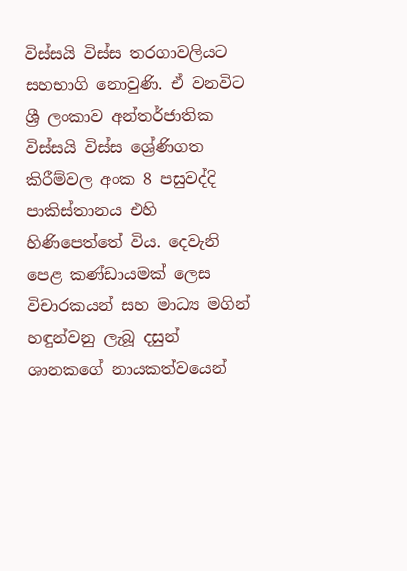විස්සයි විස්ස තරගාවලියට සහභාගි නොවුණි. ඒ වනවිට ශ්‍රී ලංකාව අන්තර්ජාතික විස්සයි විස්ස ‌ශ්‍රේණිගත කිරීම්වල අංක 8 පසුවද්දි පාකිස්තානය එහි හිණිපෙත්තේ විය. දෙවැනි පෙළ කණ්ඩායමක් ලෙස විචාරකයන් සහ මාධ්‍ය මගින් හඳුන්වනු ලැබූ දසුන් ශානකගේ නායකත්වයෙන්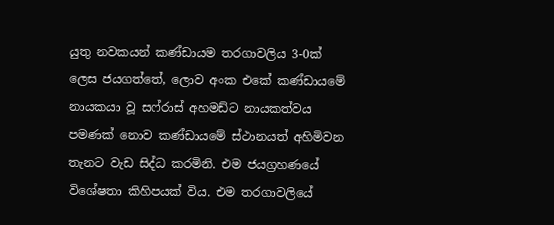යුතු නවකයන් කණ්ඩායම තරගාවලිය 3-0ක් ලෙස ජයගත්තේ, ලොව අංක එකේ කණ්ඩායමේ නායකයා වූ සෆ්රාස් අහමඩ්ට නායකත්වය පමණක් නොව කණ්ඩායමේ ස්ථානයත් අහිමිවන තැනට වැඩ සිද්ධ කරමිනි. එම ජයග්‍රහණයේ විශේෂතා කිහිපයක් විය. එම තරගාවලියේ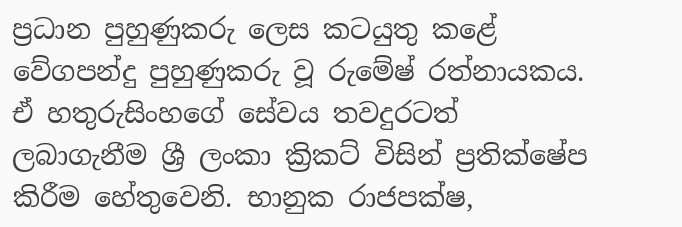ප්‍රධාන පුහුණුකරු ලෙස කටයුතු කළේ වේගපන්දු පුහුණුකරු වූ රුමේෂ් රත්නායකය. ඒ හතුරුසිංහගේ සේවය තවදුරටත් ලබාගැනීම ශ්‍රී ලංකා ක්‍රිකට් විසින් ප්‍රතික්ෂේප කිරීම හේතුවෙනි. භානුක රාජපක්ෂ,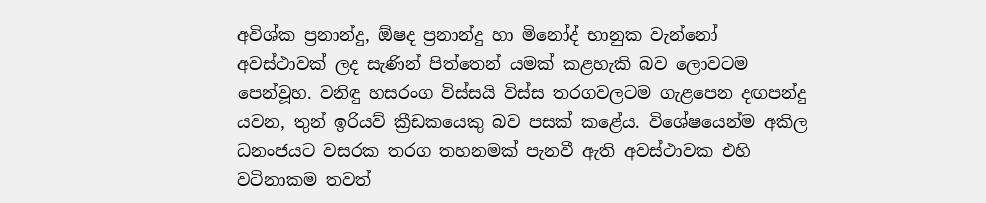අවිශ්ක ප්‍රනාන්දු, ඕෂද ප්‍රනාන්දු හා මිනෝද් භානුක වැන්නෝ අවස්ථාවක් ලද සැණින් පිත්තෙන් යමක් කළහැකි බව ලොවටම පෙන්වූහ. වනිඳු හසරංග විස්සයි විස්ස තරගවලටම ගැළපෙන දඟපන්දු යවන, තුන් ඉරියව් ක්‍රීඩකයෙකු බව පසක් කළේය. විශේෂයෙන්ම අකිල ධනංජයට වසරක තරග තහනමක් පැනවී ඇති අවස්ථාවක එහි වටිනාකම තවත්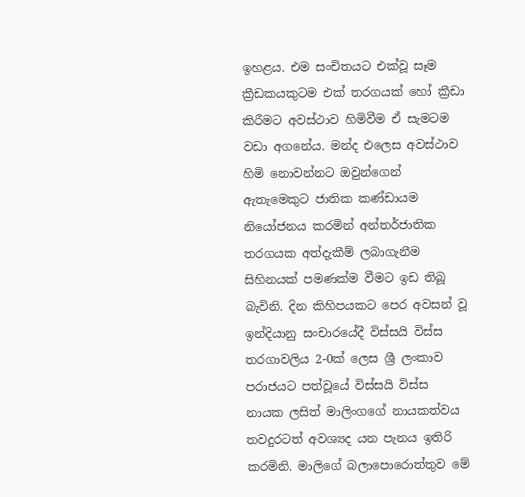ඉහළය. එම සංචිතයට එක්වූ සෑම ක්‍රීඩකයකුටම එක් තරගයක් හෝ ක්‍රීඩා කිරීමට අවස්ථාව හිමිවීම ඒ සැමටම වඩා අගනේය. මන්ද එලෙස අවස්ථාව හිමි නොවන්නට ඔවුන්ගෙන් ඇතැමෙකුට ජාතික කණ්ඩායම නියෝජනය කරමින් අන්තර්ජාතික තරගයක අත්දැකීම් ලබාගැනීම සිහිනයක් පමණක්ම වීමට ඉඩ තිබූ බැවිනි. දින කිහිපයකට පෙර අවසන් වූ ඉන්දියානු සංචාරයේදී විස්සයි විස්ස තරගාවලිය 2-0ක් ලෙස ශ්‍රී ලංකාව පරාජයට පත්වූයේ විස්සයි විස්ස නායක ලසිත් මාලිංගගේ නායකත්වය තවදුරටත් අවශ්‍යද යන පැනය ඉතිරි කරමිනි. මාලිගේ බලාපොරොත්තුව මේ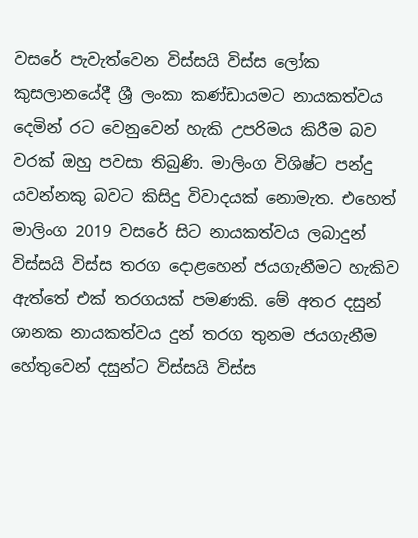වසරේ පැවැත්වෙන විස්සයි විස්ස ලෝක කුසලානයේදී ශ්‍රී ලංකා කණ්ඩායමට නායකත්වය දෙමින් රට වෙනුවෙන් හැකි උපරිමය කිරීම බව වරක් ඔහු පවසා තිබුණි. මාලිංග විශිෂ්ට පන්දු යවන්නකු බවට කිසිදු විවාදයක් නොමැත. එහෙත් මාලිංග 2019 වසරේ සිට නායකත්වය ලබාදුන් විස්සයි විස්ස තරග දොළහෙන් ජයගැනීමට හැකිව ඇත්තේ එක් තරගයක් පමණකි. මේ අතර දසුන් ශානක නායකත්වය දුන් තරග තුනම ජයගැනීම හේතුවෙන් දසුන්ට විස්සයි විස්ස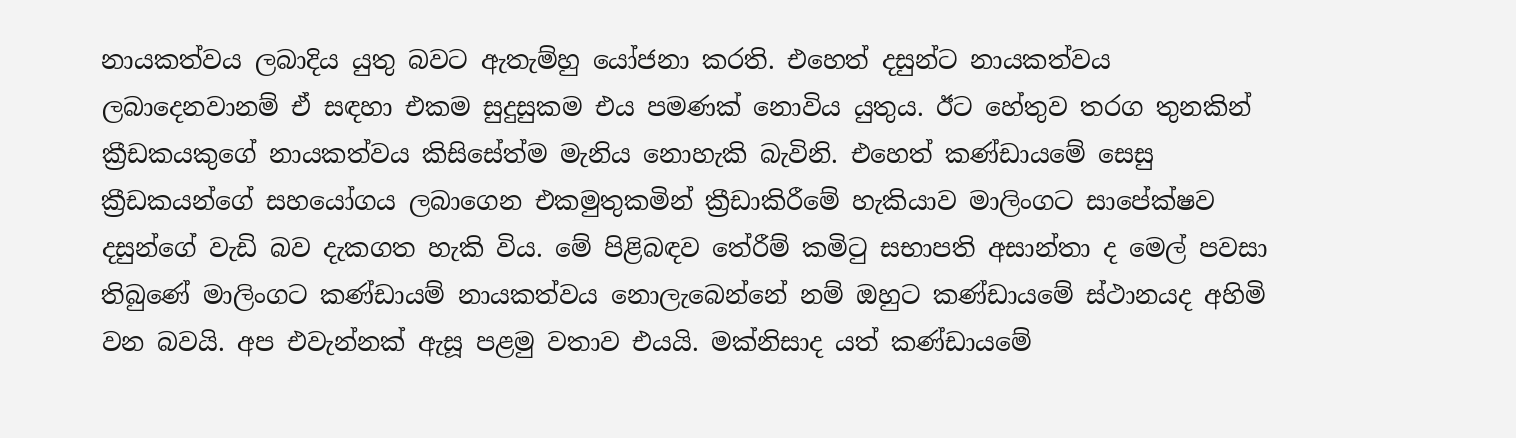නායකත්වය ලබාදිය යුතු බවට ඇතැම්හු යෝජනා කරති. එහෙත් දසුන්ට නායකත්වය ලබාදෙනවානම් ඒ සඳහා එකම සුදුසුකම එය පමණක් නොවිය යුතුය. ඊට හේතුව තරග තුනකින් ක්‍රීඩකයකුගේ නායකත්වය කිසිසේත්ම මැනිය නොහැකි බැවිනි. එහෙත් කණ්ඩායමේ සෙසු ක්‍රීඩකයන්ගේ සහයෝගය ලබාගෙන එකමුතුකමින් ක්‍රීඩාකිරීමේ හැකියාව මාලිංගට සාපේක්ෂව දසුන්ගේ වැඩි බව දැකගත හැකි විය. මේ පිළිබඳව තේරීම් කමිටු සභාපති අසාන්තා ද මෙල් පවසා තිබුණේ මාලිංගට කණ්ඩායම් නායකත්වය නොලැබෙන්නේ නම් ඔහුට කණ්ඩායමේ ස්ථානයද අහිමි වන බවයි. අප එවැන්නක් ඇසූ පළමු වතාව එයයි. මක්නිසාද යත් කණ්ඩායමේ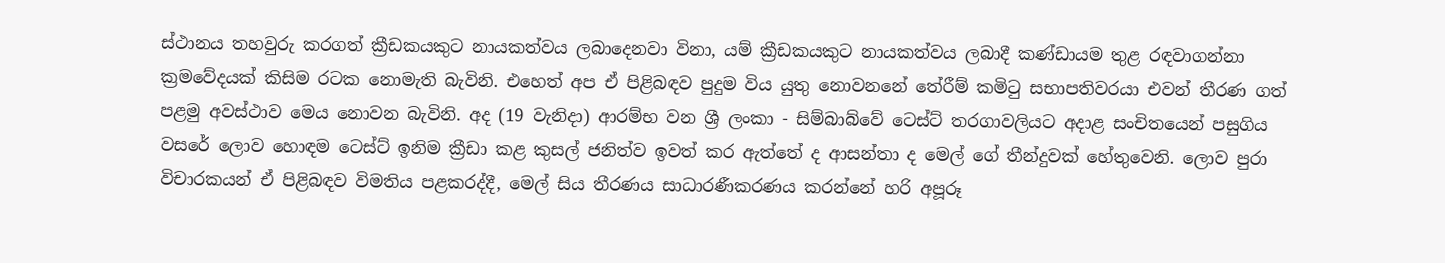ස්ථානය තහවුරු කරගත් ක්‍රීඩකයකුට නායකත්වය ලබාදෙනවා විනා, යම් ක්‍රීඩකයකුට නායකත්වය ලබාදී කණ්ඩායම තුළ රඳවාගන්නා ක්‍රමවේදයක් කිසිම රටක නොමැති බැවිනි. එහෙත් අප ඒ පිළිබඳව පුදුම විය යුතු නොවනනේ තේරීම් කමිටු සභාපතිවරයා එවන් තීරණ ගත් පළමු අවස්ථාව මෙය නොවන බැවිනි. අද (19 වැනිදා) ආරම්භ වන ශ්‍රී ලංකා - සිම්බාබ්වේ ටෙස්ට් තරගාවලියට අදාළ සංචිතයෙන් පසුගිය වසරේ ලොව හොඳම ටෙස්ට් ඉනිම ක්‍රීඩා කළ කුසල් ජනිත්ව ඉවත් කර ඇත්තේ ද ආසන්තා ද මෙල් ගේ තීන්දුවක් හේතුවෙනි. ලොව පුරා විචාරකයන් ඒ පිළිබඳව විමතිය පළකරද්දී, මෙල් සිය තීරණය සාධාරණීකරණය කරන්නේ හරි අපූරූ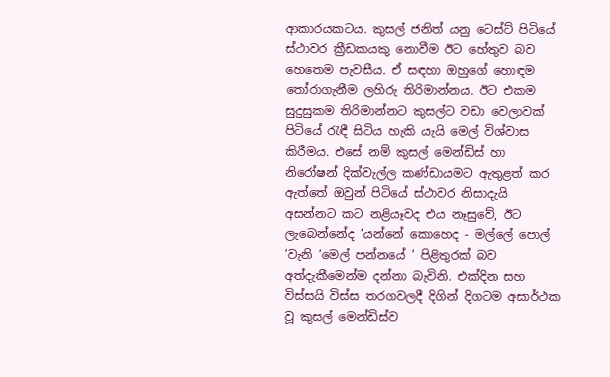ආකාරයකටය. කුසල් ජනිත් යනු ටෙස්ට් පිටියේ ස්ථාවර ක්‍රීඩකයකු නොවීම ඊට හේතුව බව හෙතෙම පැවසීය. ඒ සඳහා ඔහුගේ හොඳම තෝරාගැනීම ලහිරු තිරිමාන්නය. ඊට එකම සුදුසුකම තිරිමාන්නට කුසල්ට වඩා වෙලාවක් පිටියේ රැඳී සිටිය හැකි යැයි මෙල් විශ්වාස කිරීමය. එසේ නම් කුසල් මෙන්ඩිස් හා නිරෝෂන් දික්වැල්ල කණ්ඩායමට ඇතුළත් කර ඇත්තේ ඔවුන් පිටියේ ස්ථාවර නිසාදැයි අසන්නට කට නළියෑවද එය නෑසුවේ, ඊට ලැබෙන්නේද ‘යන්නේ කොහෙද - මල්ලේ පොල් ’වැනි ‘මෙල් පන්නයේ ’ පිළිතුරක් බව අත්දැකීමෙන්ම දන්නා බැවිනි. එක්දින සහ විස්සයි විස්ස තරගවලදී දිගින් දිගටම අසාර්ථක වූ කුසල් මෙන්ඩිස්ව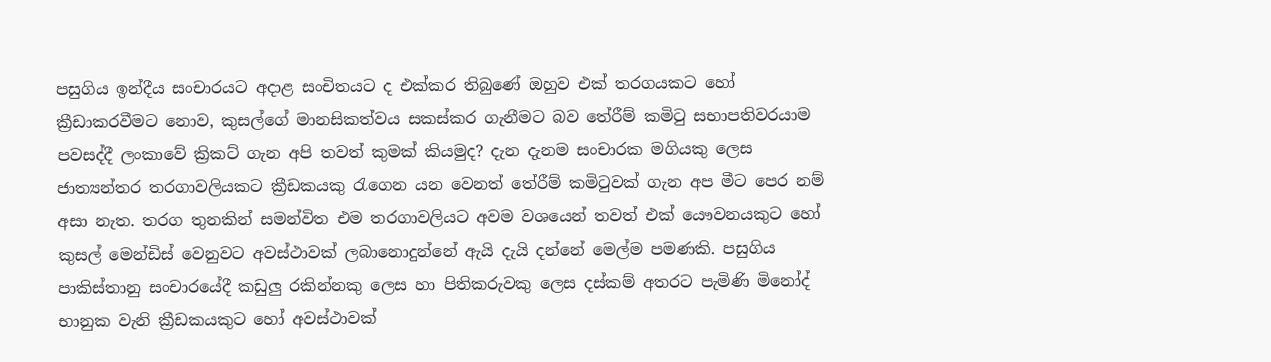පසුගිය ඉන්දීය සංචාරයට අදාළ සංචිතයට ද එක්කර තිබුණේ ඔහුව එක් තරගයකට හෝ ක්‍රීඩාකරවීමට නොව, කුසල්ගේ මානසිකත්වය සකස්කර ගැනීමට බව තේරීම් කමිටු සභාපතිවරයාම පවසද්දී ලංකාවේ ක්‍රිකට් ගැන අපි තවත් කුමක් කියමුද? දැන දැනම සංචාරක මගියකු ලෙස ජාත්‍යන්තර තරගාවලියකට ක්‍රීඩකයකු රැගෙන යන වෙනත් තේරීම් කමිටුවක් ගැන අප මීට පෙර නම් අසා නැත. තරග තුනකින් සමන්විත එම තරගාවලියට අවම වශයෙන් තවත් එක් යෞවනයකුට හෝ කුසල් මෙන්ඩිස් වෙනුවට අවස්ථාවක් ලබානොදුන්නේ ඇයි දැයි දන්නේ මෙල්ම පමණකි. පසුගිය පාකිස්තානු සංචාරයේදී කඩුලු රකින්නකු ලෙස හා පිතිකරුවකු ලෙස දස්කම් අතරට පැමිණි මිනෝද් භානුක වැනි ක්‍රීඩකයකුට හෝ අවස්ථාවක්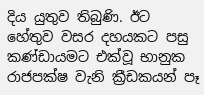දිය යුතුව තිබුණි. ඊට හේතුව වසර දහයකට පසු කණ්ඩායමට එක්වූ භානුක රාජපක්ෂ වැනි ක්‍රීඩකයන් පෑ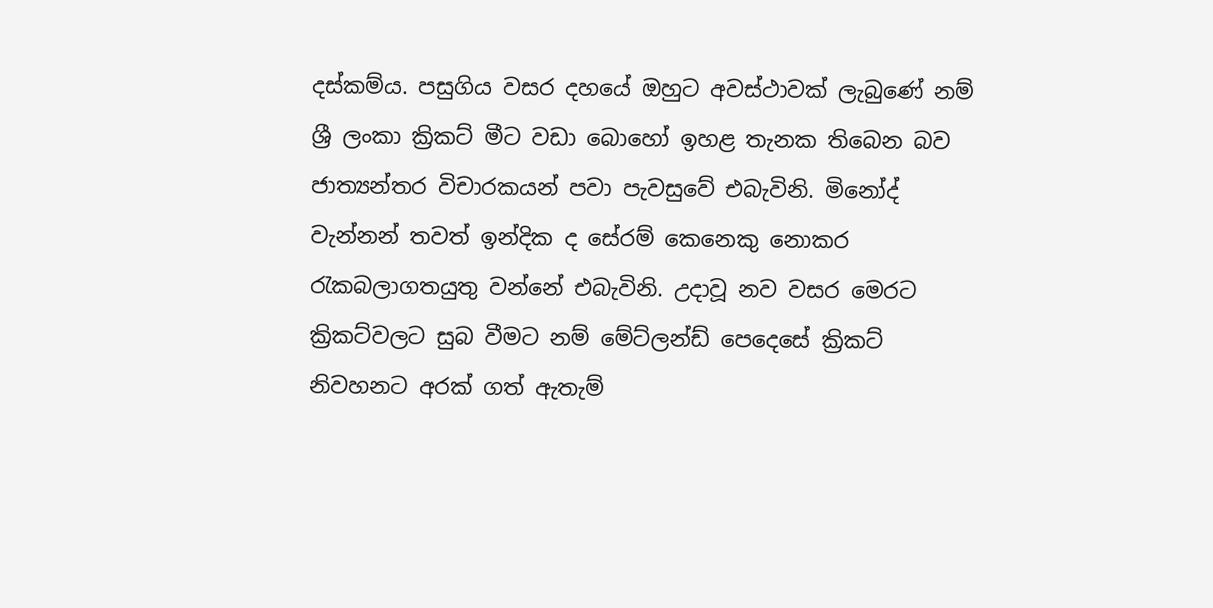දස්කම්ය. පසුගිය වසර දහයේ ඔහුට අවස්ථාවක් ලැබුණේ නම් ශ්‍රී ලංකා ක්‍රිකට් මීට වඩා බොහෝ ඉහළ තැනක තිබෙන බව ජාත්‍යන්තර විචාරකයන් පවා පැවසුවේ එබැවිනි. මිනෝද් වැන්නන් තවත් ඉන්දික ද සේරම් කෙනෙකු නොකර රැකබලාගතයුතු වන්නේ එබැවිනි. උදාවූ නව වසර මෙරට ක්‍රිකට්වලට සුබ වීමට නම් මේට්ලන්ඩ් පෙදෙසේ ක්‍රිකට් නිවහනට අරක් ගත් ඇතැම්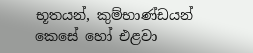භූතයන්, කුම්භාණ්ඩයන් කෙසේ හෝ එළවා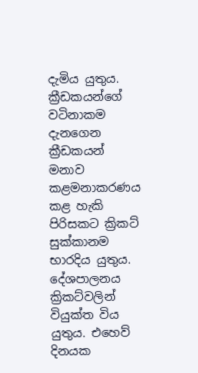දැමිය යුතුය. ක්‍රීඩකයන්ගේ වටිනාකම දැනගෙන ක්‍රීඩකයන් මනාව කළමනාකරණය කළ හැකි පිරිසකට ක්‍රිකට් සුක්කානම භාරදිය යුතුය. දේශපාලනය ක්‍රිකට්වලින් වියුක්ත විය යුතුය. එහෙව් දිනයක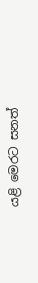යළි මෙරට සනත්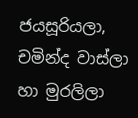ජයසූරියලා, චමින්ද වාස්ලා හා මුරලිලා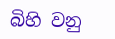බිහි වනු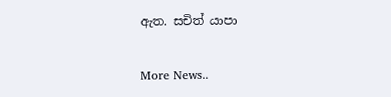ඇත. සචිත් යාපා


More News..